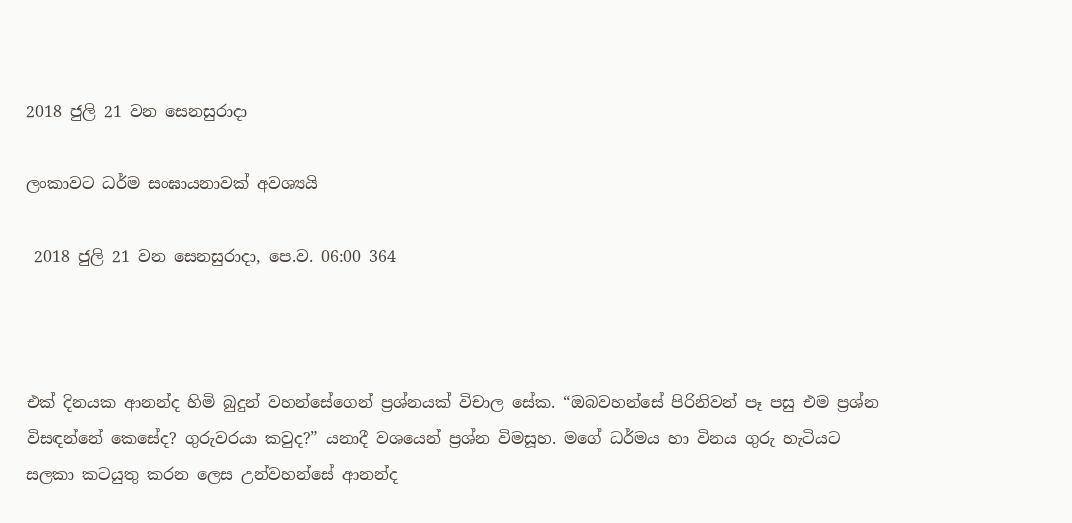2018 ජුලි 21 වන සෙනසුරාදා

ලංකාවට ධර්ම සංඝායනාවක් අවශ්‍යයි

 2018 ජුලි 21 වන සෙනසුරාදා, පෙ.ව. 06:00 364



එක් දිනයක ආනන්ද හිමි බුදුන් වහන්සේගෙන් ප්‍රශ්නයක් විචාල සේක. “ඔබවහන්සේ පිරිනිවන් පෑ පසු එම ප්‍රශ්න විසඳන්නේ කෙසේද? ගුරුවරයා කවුද?” යනාදී වශයෙන් ප්‍රශ්න විමසූහ. මගේ ධර්මය හා විනය ගුරු හැටියට සලකා කටයුතු කරන ලෙස උන්වහන්සේ ආනන්ද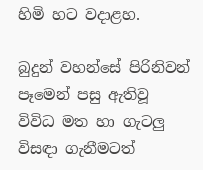හිමි හට වදාළහ.

බුදුන් වහන්සේ පිරිනිවන් පෑමෙන් පසු ඇතිවූ විවිධ මත හා ගැටලු විසඳා ගැනීමටත්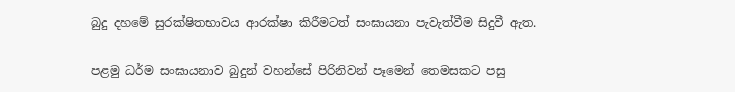බුදු දහමේ සුරක්ෂිතභාවය ආරක්ෂා කිරීමටත් සංඝායනා පැවැත්වීම සිදුවී ඇත.

පළමු ධර්ම සංඝායනාව බුදුන් වහන්සේ පිරිනිවන් පෑමෙන් තෙමසකට පසු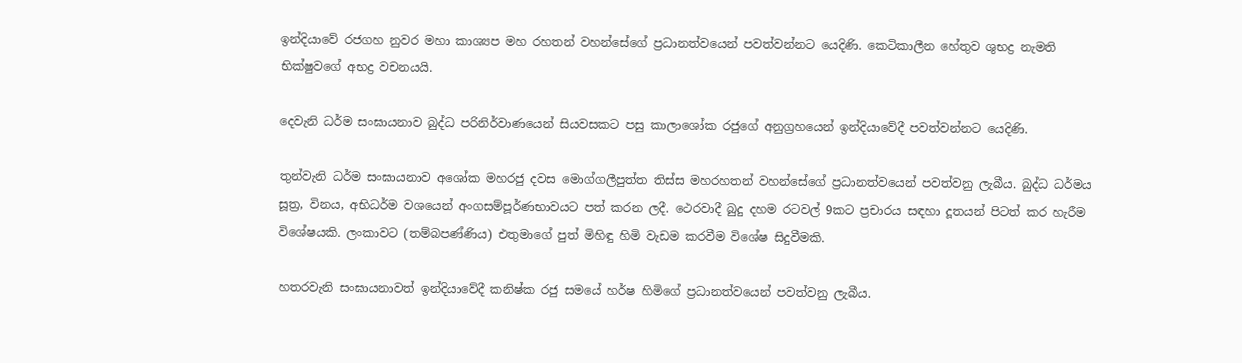ඉන්දියාවේ රජගහ නුවර මහා කාශ්‍යප මහ රහතන් වහන්සේගේ ප්‍රධානත්වයෙන් පවත්වන්නට යෙදිණි. කෙටිකාලීන හේතුව ශුභද්‍ර නැමති භික්ෂුවගේ අභද්‍ර වචනයයි.

දෙවැනි ධර්ම සංඝායනාව බුද්ධ පරිනිර්වාණයෙන් සියවසකට පසු කාලාශෝක රජුගේ අනුග්‍රහයෙන් ඉන්දියාවේදී පවත්වන්නට යෙදිණි.

තුන්වැනි ධර්ම සංඝායනාව අශෝක මහරජු දවස මොග්ගලීපුත්ත තිස්ස මහරහතන් වහන්සේගේ ප්‍රධානත්වයෙන් පවත්වනු ලැබීය. බුද්ධ ධර්මය සූත්‍ර, විනය, අභිධර්ම වශයෙන් අංගසම්පූර්ණභාවයට පත් කරන ලදී. ථෙරවාදී බුදු දහම රටවල් 9කට ප්‍රචාරය සඳහා දූතයන් පිටත් කර හැරීම විශේෂයකි. ලංකාවට (තම්බපණ්ණිය) එතුමාගේ පුත් මිහිඳු හිමි වැඩම කරවීම විශේෂ සිදුවීමකි.

හතරවැනි සංඝායනාවත් ඉන්දියාවේදී කනිෂ්ක රජු සමයේ හර්ෂ හිමිගේ ප්‍රධානත්වයෙන් පවත්වනු ලැබීය.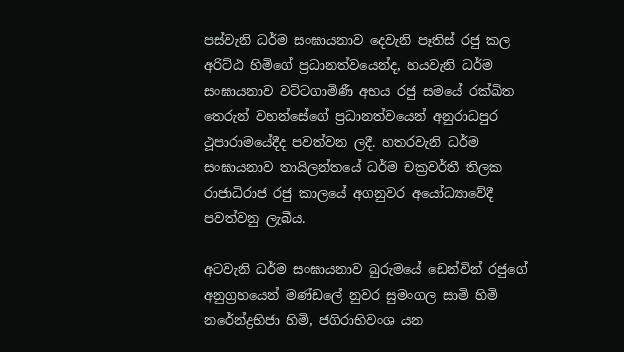පස්වැනි ධර්ම සංඝායනාව දෙවැනි පෑතිස් රජු කල අරිට්ඨ හිමිගේ ප්‍රධානත්වයෙන්ද, හයවැනි ධර්ම සංඝායනාව වට්ටගාමිණී අභය රජු සමයේ රක්ඛිත තෙරුන් වහන්සේගේ ප්‍රධානත්වයෙන් අනුරාධපුර ථූපාරාමයේදීද පවත්වන ලදී. හතරවැනි ධර්ම සංඝායනාව තායිලන්තයේ ධර්ම චක්‍රවර්තී තිලක රාජාධිරාජ රජු කාලයේ අගනුවර අයෝධ්‍යාවේදී පවත්වනු ලැබීය.

අටවැනි ධර්ම සංඝායනාව බුරුමයේ ඩෙන්වින් රජුගේ අනුග්‍රහයෙන් මණ්ඩලේ නුවර සුමංගල සාමි හිමි නරේන්ද්‍රභිජා හිමි, ජගිරාභිවංශ යන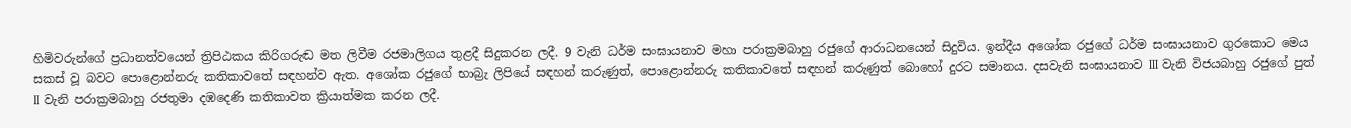හිමිවරුන්ගේ ප්‍රධානත්වයෙන් ත්‍රිපිඨකය කිරිගරුඬ මත ලිවීම රජමාලිගය තුළදී සිදුකරන ලදී. 9 වැනි ධර්ම සංඝායනාව මහා පරාක්‍රමබාහු රජුගේ ආරාධනයෙන් සිදුවිය. ඉන්දීය අශෝක රජුගේ ධර්ම සංඝායනාව ගුරකොට මෙය සකස් වූ බවට පොළොන්නරු කතිකාවතේ සඳහන්ව ඇත. අශෝක රජුගේ භාබ්‍රැ ලිපියේ සඳහන් කරුණුත්, පොළොන්නරු කතිකාවතේ සඳහන් කරුණුත් බොහෝ දුරට සමානය. දසවැනි සංඝායනාව III වැනි විජයබාහු රජුගේ පුත් II වැනි පරාක්‍රමබාහු රජතුමා දඹදෙණි කතිකාවත ක්‍රියාත්මක කරන ලදී.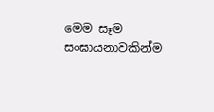මෙම සෑම සංඝායනාවකින්ම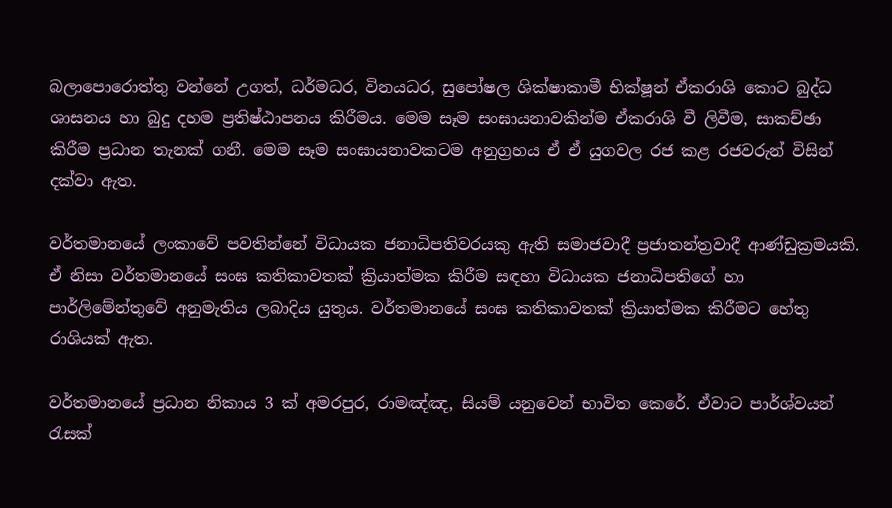බලාපොරොත්තු වන්නේ උගත්, ධර්මධර, විනයධර, සුපෝෂල ශික්ෂාකාමී භික්ෂූන් ඒකරාශි කොට බුද්ධ ශාසනය හා බුදු දහම ප්‍රතිෂ්ඨාපනය කිරීමය. මෙම සෑම සංඝායනාවකින්ම ඒකරාශි වී ලිවීම, සාකච්ඡා කිරීම ප්‍රධාන තැනක් ගනී. මෙම සෑම සංඝායනාවකටම අනුග්‍රහය ඒ ඒ යුගවල රජ කළ රජවරුන් විසින් දක්වා ඇත.

වර්තමානයේ ලංකාවේ පවතින්නේ විධායක ජනාධිපතිවරයකු ඇති සමාජවාදී ප්‍රජාතන්ත්‍රවාදී ආණ්ඩුක්‍රමයකි. ඒ නිසා වර්තමානයේ සංඝ කතිකාවතක් ක්‍රියාත්මක කිරීම සඳහා විධායක ජනාධිපතිගේ හා පාර්ලිමේන්තුවේ අනුමැතිය ලබාදිය යුතුය. වර්තමානයේ සංඝ කතිකාවතක් ක්‍රියාත්මක කිරීමට හේතු රාශියක් ඇත.

වර්තමානයේ ප්‍රධාන නිකාය 3 ක් අමරපුර, රාමඤ්ඤ, සියම් යනුවෙන් භාවිත කෙරේ. ඒවාට පාර්ශ්වයන් රැසක්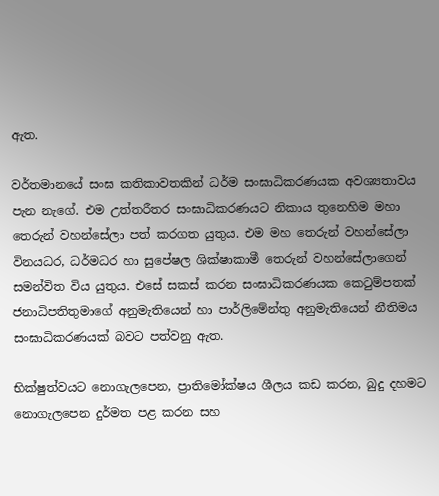ඇත.

වර්තමානයේ සංඝ කතිකාවතකින් ධර්ම සංඝාධිකරණයක අවශ්‍යතාවය පැන නැගේ. එම උත්තරීතර සංඝාධිකරණයට නිකාය තුනෙහිම මහා තෙරුන් වහන්සේලා පත් කරගත යුතුය. එම මහ තෙරුන් වහන්සේලා විනයධර, ධර්මධර හා සු‍පේෂල ශික්ෂාකාමී තෙරුන් වහන්සේලාගෙන් සමන්විත විය යුතුය. එසේ සකස් කරන සංඝාධිකරණයක කෙටුම්පතක් ජනාධිපතිතුමාගේ අනුමැතියෙන් හා පාර්ලිමේන්තු අනුමැතියෙන් නීතිමය සංඝාධිකරණයක් බවට පත්වනු ඇත.

භික්ෂුත්වයට නොගැලපෙන, ප්‍රාතිමෝක්ෂය ශීලය කඩ කරන, බුදු දහමට නොගැලපෙන දුර්මත පළ කරන සහ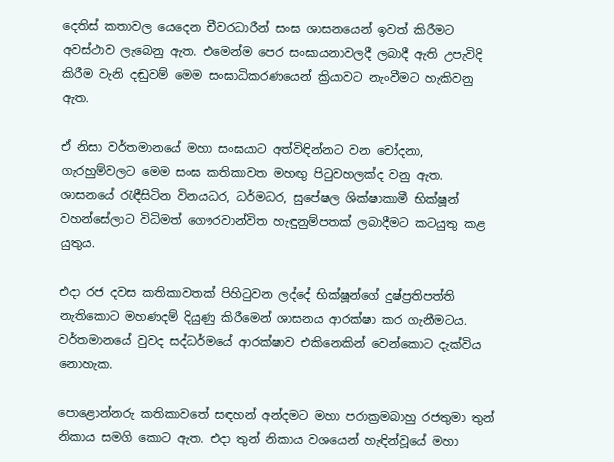දෙතිස් කතාවල යෙදෙන චීවරධාරීන් සංඝ ශාසනයෙන් ඉවත් කිරීමට අවස්ථාව ලැබෙනු ඇත. එමෙන්ම පෙර සංඝායනාවලදී ලබාදී ඇති උපැවිදි කිරීම වැනි දඬුවම් මෙම සංඝාධිකරණයෙන් ක්‍රියාවට නැංවීමට හැකිවනු ඇත.

ඒ නිසා වර්තමානයේ මහා සංඝයාට අත්විඳින්නට වන චෝදනා, ගැරහුම්වලට මෙම සංඝ කතිකාවත මහඟු පිටුවහලක්ද වනු ඇත. ශාසනයේ රැඳීසිටින විනයධර, ධර්මධර, සු‍පේෂල ශික්ෂාකාමී භික්ෂූන් වහන්සේලාට විධිමත් ගෞරවාන්විත හැඳුනුම්පතක් ලබාදීමට කටයුතු කළ යුතුය.

එදා රජ දවස කතිකාවතක් පිහිටුවන ලද්දේ භික්ෂූන්ගේ දුෂ්ප්‍රතිපත්ති නැතිකොට මහණදම් දියුණු කිරීමෙන් ශාසනය ආරක්ෂා කර ගැනීමටය. වර්තමානයේ වුවද සද්ධර්මයේ ආරක්ෂාව එකිනෙකින් වෙන්කොට දැක්විය නොහැක.

පොළොන්නරු කතිකාවතේ සඳහන් අන්දමට මහා පරාක්‍රමබාහු රජතුමා තුන් නිකාය සමගි කොට ඇත. එදා තුන් නිකාය වශයෙන් හැඳින්වූයේ මහා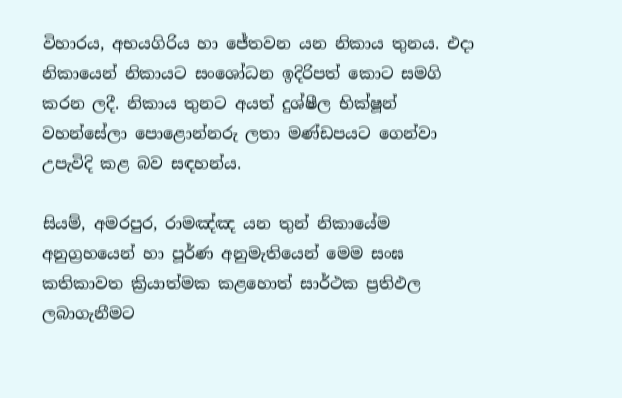විහාරය, අභයගිරිය හා ජේතවන යන නිකාය තුනය. එදා නිකායෙන් නිකායට සංශෝධන ඉදිරිපත් කොට සමගි කරන ලදී. නිකාය තුනට අයත් දුශ්ෂීල භික්ෂූන් වහන්සේලා පොළොන්නරු ලතා මණ්ඩපයට ගෙන්වා උපැවිදි කළ බව සඳහන්ය.

සියම්, අමරපුර, රාමඤ්ඤ යන තුන් නිකායේම අනුග්‍රහයෙන් හා පූර්ණ අනුමැතියෙන් මෙම සංඝ කතිකාවත ක්‍රියාත්මක කළහොත් සාර්ථක ප්‍රතිඵල ලබාගැනීමට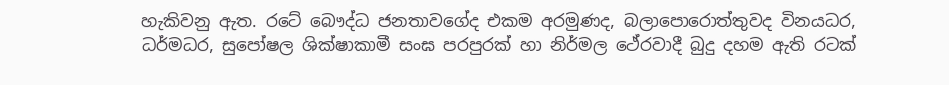හැකිවනු ඇත. රටේ බෞද්ධ ජනතාවගේද එකම අරමුණද, බලාපොරොත්තුවද විනයධර, ධර්මධර, සුපෝෂල ශික්ෂාකාමී සංඝ පරපුරක් හා නිර්මල ථේරවාදී බුදු දහම ඇති රටක්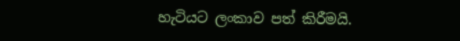හැටියට ලංකාව පත් කිරීමයි.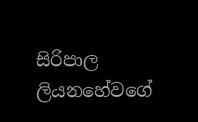සිරිපාල ලියනහේවගේ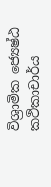විශ්‍රාමික ජ්‍යෙෂ්ඨ කථිකාචාර්ය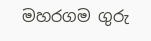මහරගම ගුරු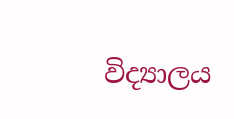විද්‍යාලය